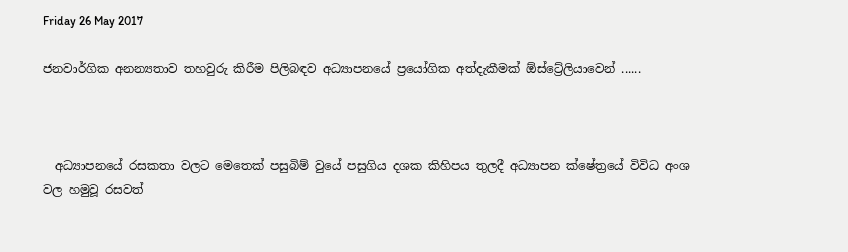Friday 26 May 2017

ජනවාර්ගික අනන්‍යතාව තහවුරු කිරීම පිලිබඳව අධ්‍යාපනයේ ප්‍රයෝගික අත්දැකීමක් ඕස්ට්‍රේලියාවෙන් ......



  අධ්‍යාපනයේ රසකතා වලට මෙතෙක් පසුබිම් වුයේ පසුගිය දශක කිහිපය තුලදී අධ්‍යාපන ක්ෂේත්‍රයේ විවිධ අංශ වල හමුවූ රසවත්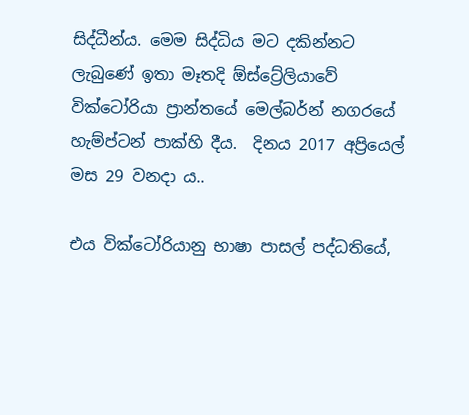සිද්ධීන්ය. මෙම සිද්ධිය මට දකින්නට ලැබුණේ ඉතා මෑතදි ඕස්ට්‍රේලියාවේ වික්ටෝරියා ප්‍රාන්තයේ මෙල්බර්න් නගරයේ හැම්ප්ටන් පාක්හි දීය.  දිනය 2017 අප්‍රියෙල් මස 29 වනදා ය..

එය වික්ටෝරියානු භාෂා පාසල් පද්ධතියේ,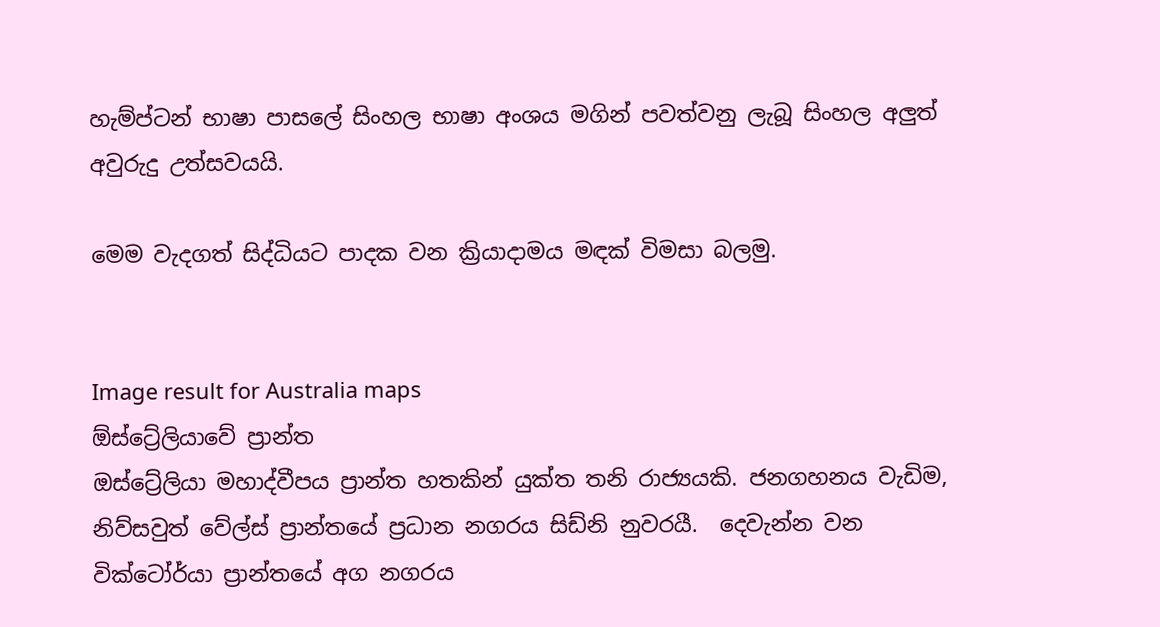හැම්ප්ටන් භාෂා පාසලේ සිංහල භාෂා අංශය මගින් පවත්වනු ලැබූ සිංහල අලුත් අවුරුදු උත්සවයයි.

මෙම වැදගත් සිද්ධියට පාදක වන ක්‍රියාදාමය මඳක් විමසා බලමු.


Image result for Australia maps
ඕස්ට්‍රේලියාවේ ප්‍රාන්ත
ඔස්ට්‍රේලියා මහාද්වීපය ප්‍රාන්ත හතකින් යුක්ත තනි රාජ්‍යයකි. ජනගහනය වැඩිම, නිව්සවුත් වේල්ස් ප්‍රාන්තයේ ප්‍රධාන නගරය සිඩ්නි නුවරයී.  දෙවැන්න වන වික්ටෝර්යා ප්‍රාන්තයේ අග නගරය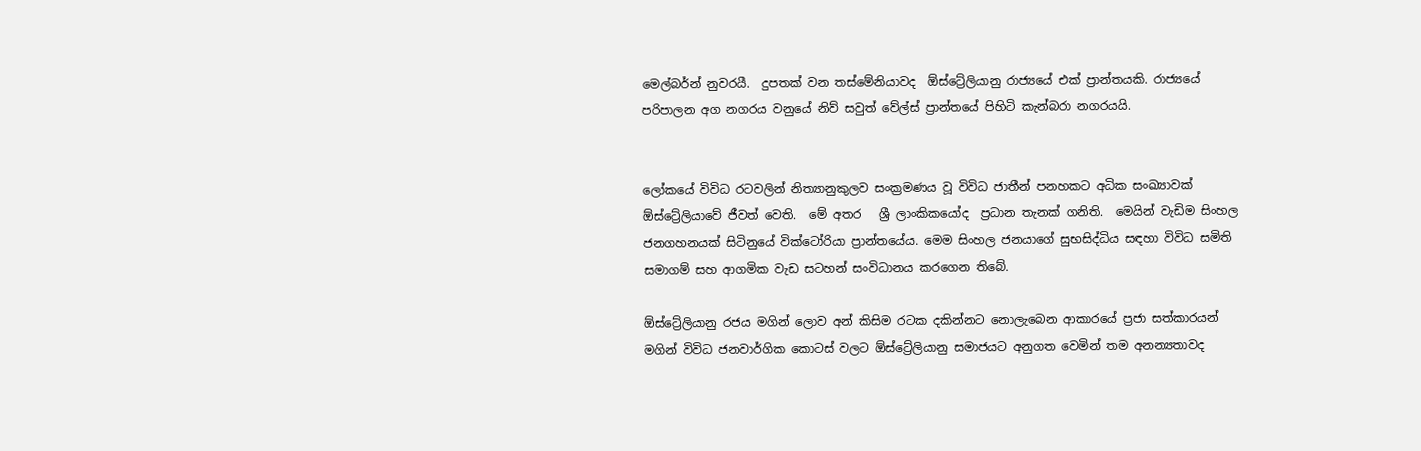මෙල්බර්න් නුවරයී.  දුපතක් වන තස්මේනියාවද  ඕස්ට්‍රේලියානු රාජ්‍යයේ එක් ප්‍රාන්තයකි. රාජ්‍යයේ පරිපාලන අග නගරය වනුයේ නිව් සවුත් වේල්ස් ප්‍රාන්තයේ පිහිටි කැන්බරා නගරයයි.


ලෝකයේ විවිධ රටවලින් නිත්‍යානුකුලව සංක්‍රමණය වූ විවිධ ජාතීන් පනහකට අධික සංඛ්‍යාවක්  ඕස්ට්‍රේලියාවේ ජීවත් වෙති.  මේ අතර   ශ්‍රී ලාංකිකයෝද  ප්‍රධාන තැනක් ගනිති.  මෙයින් වැඩිම සිංහල ජනගහනයක් සිටිනුයේ වික්ටෝරියා ප්‍රාන්තයේය. මෙම සිංහල ජනයාගේ සුභසිද්ධිය සඳහා විවිධ සමිති සමාගම් සහ ආගමික වැඩ සටහන් සංවිධානය කරගෙන තිබේ.

ඕස්ට්‍රේලියානු රජය මගින් ලොව අන් කිසිම රටක දකින්නට නොලැබෙන ආකාරයේ ප්‍රජා සත්කාරයන් මගින් විවිධ ජනවාර්ගික කොටස් වලට ඕස්ට්‍රේලියානු සමාජයට අනුගත වෙමින් තම අනන්‍යතාවද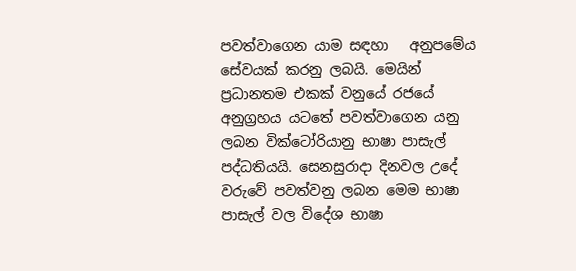පවත්වාගෙන යාම සඳහා   අනුපමේය සේවයක් කරනු ලබයි. මෙයින් ප්‍රධානතම එකක් වනුයේ රජයේ අනුග්‍රහය යටතේ පවත්වාගෙන යනු ලබන වික්ටෝරියානු භාෂා පාසැල් පද්ධතියයි. සෙනසුරාදා දිනවල උදේ වරුවේ පවත්වනු ලබන මෙම භාෂා පාසැල් වල විදේශ භාෂා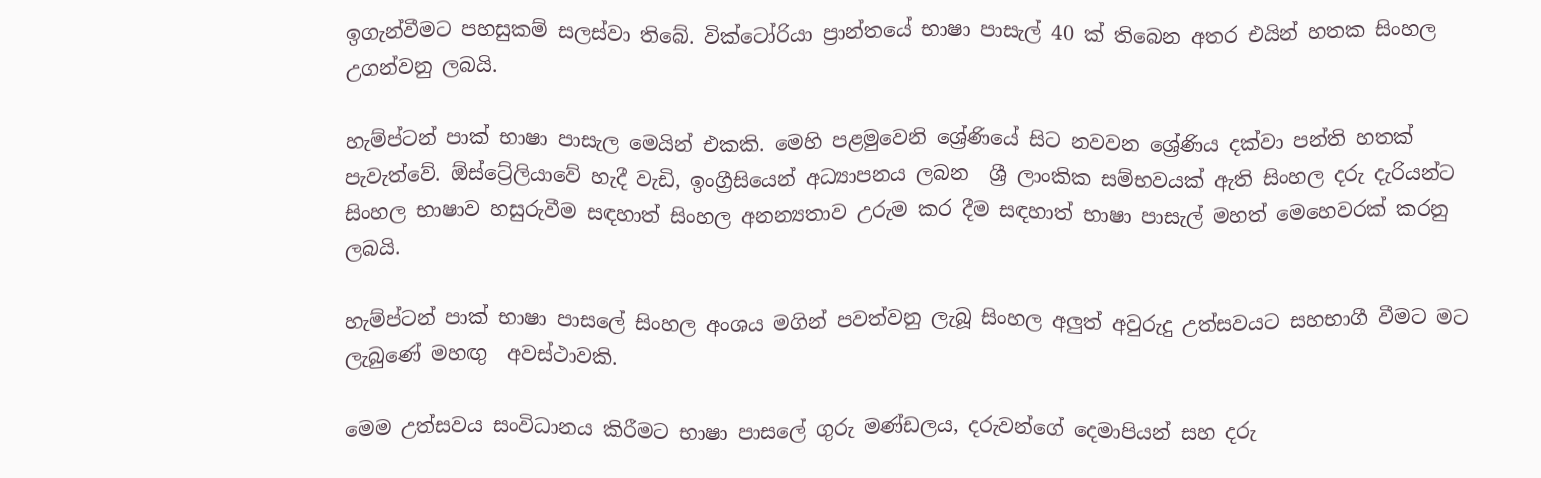ඉගැන්වීමට පහසුකම් සලස්වා තිබේ. වික්ටෝරියා ප්‍රාන්තයේ භාෂා පාසැල් 40 ක් තිබෙන අතර එයින් හතක සිංහල උගන්වනු ලබයි.

හැම්ප්ටන් පාක් භාෂා පාසැල මෙයින් එකකි. මෙහි පළමුවෙනි ශ්‍රේණියේ සිට නවවන ශ්‍රේණිය දක්වා පන්ති හතක්‌ පැවැත්වේ. ඕස්ට්‍රේලියාවේ හැදී වැඩි, ඉංග්‍රීසියෙන් අධ්‍යාපනය ලබන  ශ්‍රී ලාංකික සම්භවයක් ඇති සිංහල දරු දැරියන්ට සිංහල භාෂාව හසුරුවීම සඳහාත් සිංහල අනන්‍යතාව උරුම කර දීම සඳහාත් භාෂා පාසැල් මහත් මෙහෙවරක් කරනු ලබයි.

හැම්ප්ටන් පාක් භාෂා පාසලේ සිංහල අංශය මගින් පවත්වනු ලැබූ සිංහල අලුත් අවුරුදු උත්සවයට සහභාගී වීමට මට ලැබුණේ මහඟු  අවස්ථාවකි.

මෙම උත්සවය සංවිධානය කිරීමට භාෂා පාසලේ ගුරු මණ්ඩලය, දරුවන්ගේ දෙමාපියන් සහ දරු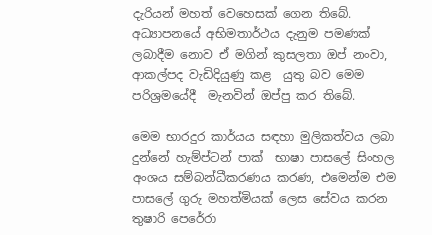දැරියන් මහත් වෙහෙසක් ගෙන තිබේ. අධ්‍යාපනයේ අභිමතාර්ථය දැනුම පමණක් ලබාදීම නොව ඒ මගින් කුසලතා ඔප් නංවා, ආකල්පද වැඩිදියුණු කළ  යුතු බව මෙම පරිශ්‍රමයේදී  මැනවින් ඔප්පු කර තිබේ.

මෙම භාරදුර කාර්යය සඳහා මුලිකත්වය ලබා දුන්නේ හැම්ප්ටන් පාක්  භාෂා පාසලේ සිංහල අංශය සම්බන්ධීකරණය කරණ, එමෙන්ම එම පාසලේ ගුරු මහත්මියක් ලෙස සේවය කරන තුෂාරි පෙරේරා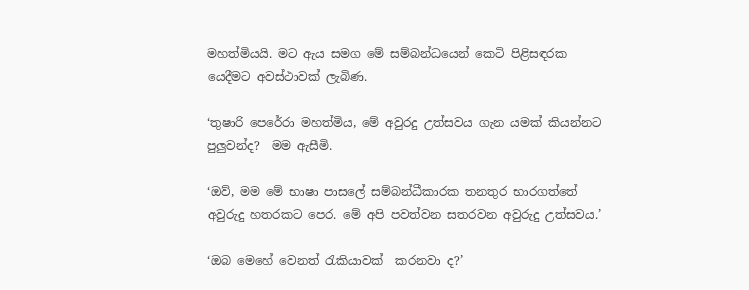මහත්මියයි. මට ඇය සමග මේ සම්බන්ධයෙන් කෙටි පිළිසඳරක යෙදීමට අවස්ථාවක් ලැබිණ.

‘තුෂාරි පෙරේරා මහත්මිය, මේ අවුරදු උත්සවය ගැන යමක් කියන්නට පුලුවන්ද?  මම ඇසීමි.

‘ඔව්, මම මේ භාෂා පාසලේ සම්බන්ධීකාරක තනතුර භාරගත්තේ අවුරුදු හතරකට පෙර. මේ අපි පවත්වන සතරවන අවුරුදු උත්සවය.’

‘ඔබ මෙහේ වෙනත් රැකියාවක්  කරනවා ද?’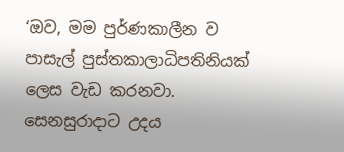‘ඔව, මම පුර්ණකාලීන ව පාසැල් පුස්තකාලාධිපතිනියක් ලෙස වැඩ කරනවා. සෙනසුරාදාට උදය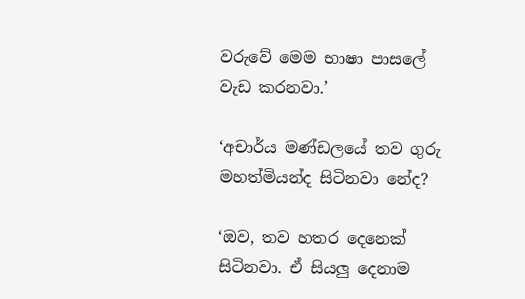වරුවේ මෙම භාෂා පාසලේ වැඩ කරනවා.’

‘අචාර්ය මණ්ඩලයේ තව ගුරු මහත්මියන්ද සිටිනවා නේද?

‘ඔව, තව හතර දෙනෙක්  සිටිනවා. ඒ සියලු දෙනාම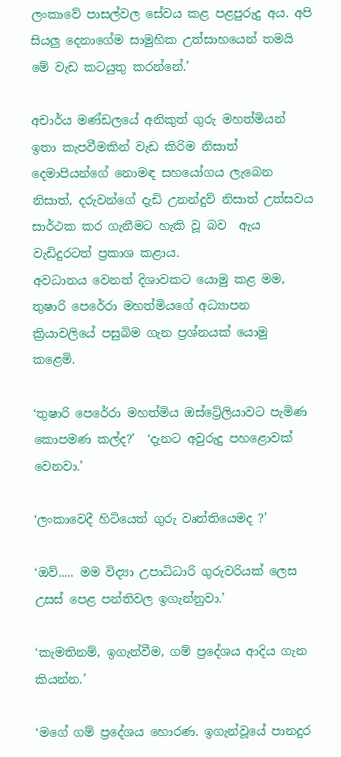ලංකාවේ පාසල්වල සේවය කළ පළපුරුදු අය. අපි සියලු දෙනාගේම සාමුහික උත්සාහයෙන් තමයි මේ වැඩ කටයුතු කරන්නේ.’

අචාර්ය මණ්ඩලයේ අනිකුත් ගුරු මහත්මියන් ඉතා කැපවීමකින් වැඩ කිරිම නිසාත් දෙමාපියන්ගේ නොමඳ සහයෝගය ලැබෙන නිසාත්, දරුවන්ගේ දැඩි උනන්දුව් නිසාත් උත්සවය සාර්ථක කර ගැනීමට හැකි වූ බව  ඇය වැඩිදුරටත් ප්‍රකාශ කළාය.
අවධානය වෙනත් දිශාවකට යොමු කළ මම, තුෂාරි පෙරේරා මහත්මියගේ අධ්‍යාපන ක්‍රියාවලියේ පසුබිම ගැන ප්‍රශ්නයක් යොමු කළෙමි.

‘තුෂාරි පෙරේරා මහත්මිය ඔස්ට්‍රේලියාවට පැමිණ කොපමණ කල්ද?’  ‘දැනට අවුරුදු පහළොවක්  වෙනවා.’

‘ලංකාවෙදී හිටියෙත් ගුරු වෘත්තියෙමද ?’

‘ඔව්..... මම විද්‍යා උපාධිධාරි ගුරුවරියක් ලෙස උසස් පෙළ පන්තිවල ඉගැන්නුවා.’

‘කැමතිනම්, ඉගැන්වීම, ගම් ප්‍රදේශය ආදිය ගැන කියන්න.’

‘මගේ ගම් ප්‍රදේශය හොරණ. ඉගැන්වූයේ පානදුර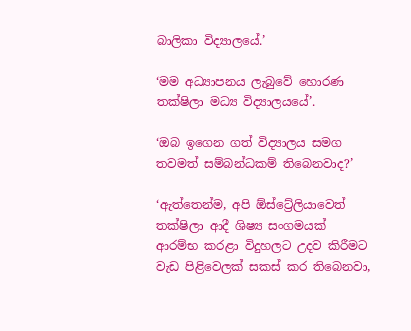බාලිකා විද්‍යාලයේ.’

‘මම අධ්‍යාපනය ලැබුවේ හොරණ තක්ෂිලා මධ්‍ය විද්‍යාලයයේ’.

‘ඔබ ඉගෙන ගත් විද්‍යාලය සමග තවමත් සම්බන්ධකම් තිබෙනවාද?’

‘ඇත්තෙන්ම, අපි ඕස්ට්‍රේලියාවෙත් තක්ෂිලා ආදී ශිෂ්‍ය සංගමයක් ආරම්භ කරළා විදුහලට උදව කිරීමට වැඩ පිළිවෙලක් සකස් කර තිබෙනවා,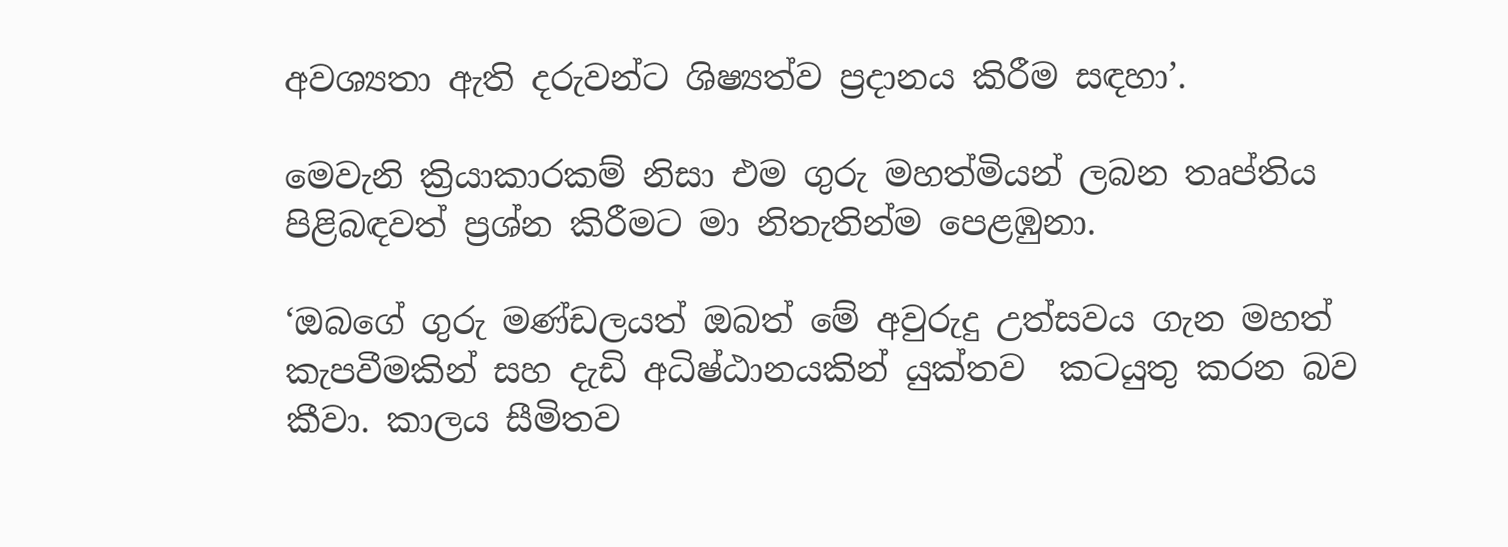අවශ්‍යතා ඇති දරුවන්ට ශිෂ්‍යත්ව ප්‍රදානය කිරීම සඳහා’.

මෙවැනි ක්‍රියාකාරකම් නිසා එම ගුරු මහත්මියන් ලබන තෘප්තිය පිළිබඳවත් ප්‍රශ්න කිරීමට මා නිතැතින්ම පෙළඹුනා.

‘ඔබගේ ගුරු මණ්ඩලයත් ඔබත් මේ අවුරුදු උත්සවය ගැන මහත් කැපවීමකින් සහ දැඩි අධිෂ්ඨානයකින් යුක්තව  කටයුතු කරන බව කීවා. කාලය සීමිතව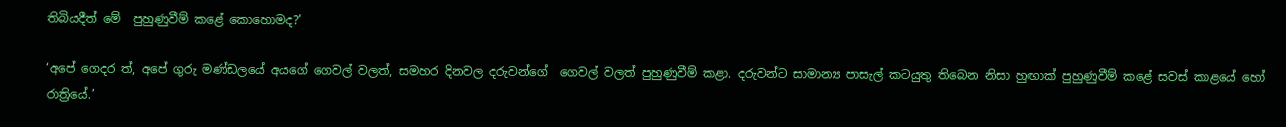තිබියදීත් මේ  පුහුණුවීම් කළේ කොහොමද?’

‘අපේ ගෙදර ත්, අපේ ගුරු මණ්ඩලයේ අයගේ ගෙවල් වලත්, සමහර දිනවල දරුවන්ගේ  ගෙවල් වලත් පුහුණුවීම් කළා. දරුවන්ට සාමාන්‍ය පාසැල් කටයුතු තිබෙන නිසා හුඟාක්‌ පුහුණුවීම් කළේ සවස් කාළයේ හෝ රාත්‍රියේ.’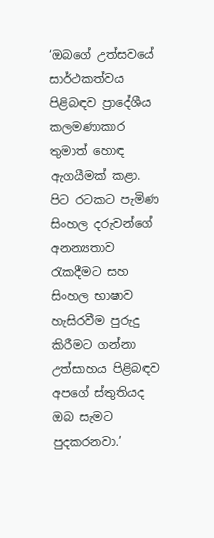‘ඔබගේ උත්සවයේ සාර්ථකත්වය පිළිබඳව ප්‍රාදේශීය කලමණාකාර තුමාත් හොඳ ඇගයීමක් කළා. පිට රටකට පැමිණ සිංහල දරුවන්ගේ අනන්‍යතාව රැකදීමට සහ සිංහල භාෂාව හැසිරවීම පුරුදු කිරීමට ගන්නා උත්සාහය පිළිබඳව අපගේ ස්තුතියද ඔබ සැමට පුදකරනවා.’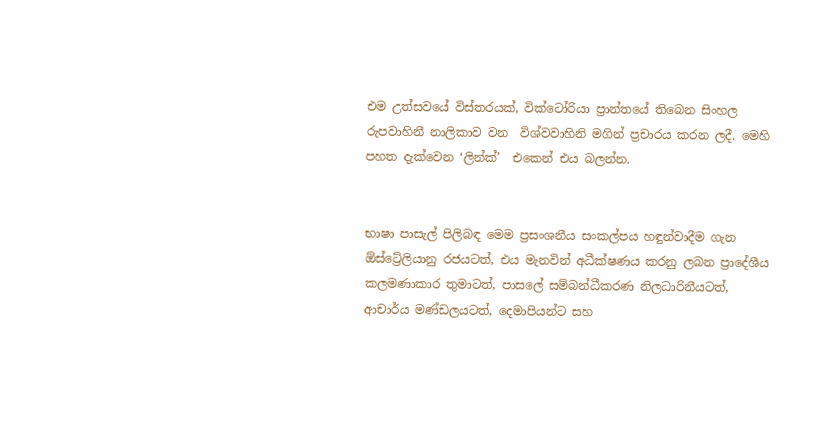එම උත්සවයේ විස්තරයක්, වික්ටෝරියා ප්‍රාන්තයේ තිබෙන සිංහල රුපවාහිනී නාලිකාව වන  විශ්වවාහිනි මගින් ප්‍රචාරය කරන ලදී. මෙහි පහත දැක්වෙන ‘ලින්ක්’  එකෙන් එය බලන්න.


භාෂා පාසැල් පිලිබඳ මෙම ප්‍රසංශනීය සංකල්පය හඳුන්වාදීම ගැන ඕස්ට්‍රේලියානු රජයටත්, එය මැනවින් අධීක්ෂණය කරනු ලබන ප්‍රාදේශීය කලමණාකාර තුමාටත්, පාසලේ සම්බන්ධීකරණ නිලධාරිනීයටත්, ආචාර්ය මණ්ඩලයටත්, දෙමාපියන්ට සහ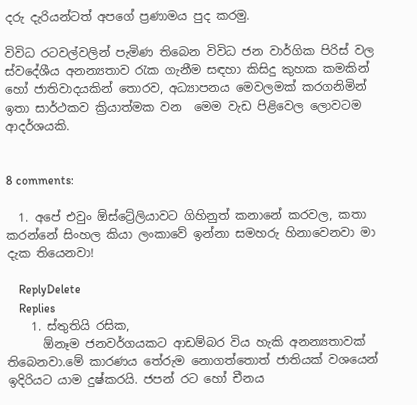දරු දැරියන්ටත් අපගේ ප්‍රණාමය පුද කරමු.

විවිධ රටවල්වලින් පැමිණ තිබෙන විවිධ ජන වාර්ගික පිරිස් වල ස්වදේශීය අනන්‍යතාව රැක ගැනීම සඳහා කිසිදු කුහක කමකින් හෝ ජාතිවාදයකින් තොරව, අධ්‍යාපනය මෙවලමක් කරගනිමින් ඉතා සාර්ථකව ක්‍රියාත්මක වන  මෙම වැඩ පිළිවෙල ලොවටම ආදර්ශයකි.


8 comments:

  1. අපේ එවුං ඕස්ට්‍රේලියාවට ගිහිනුත් කනානේ කරවල, කතා කරන්නේ සිංහල කියා ලංකාවේ ඉන්නා සමහරු හිනාවෙනවා මා දැක තියෙනවා!

    ReplyDelete
    Replies
    1. ස්තුතියි රසික,
      ඕනෑම ජනවර්ගයකට ආඩම්බර විය හැකි අනන්‍යතාවක් තිබෙනවා.මේ කාරණය තේරුම නොගත්තොත් ජාතියක් වශයෙන් ඉදිරියට යාම දුෂ්කරයි. ජපන් රට හෝ චීනය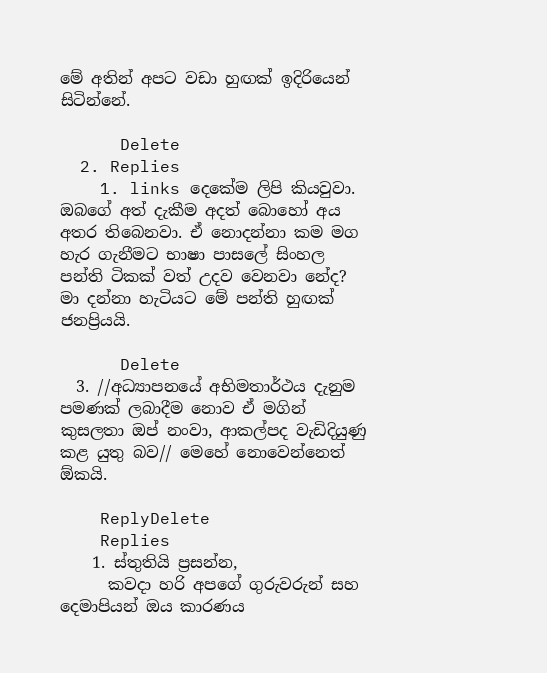මේ අතින් අපට වඩා හුඟක් ඉදිරියෙන් සිටින්නේ.

      Delete
  2. Replies
    1. links දෙකේම ලිපි කියවුවා. ඔබගේ අත් දැකීම අදත් බොහෝ අය අතර තිබෙනවා. ඒ නොදන්නා කම මග හැර ගැනීමට භාෂා පාසලේ සිංහල පන්ති ටිකක් වත් උදව වෙනවා නේද? මා දන්නා හැටියට මේ පන්ති හුඟක් ජනප්‍රියයි.

      Delete
  3. //අධ්‍යාපනයේ අභිමතාර්ථය දැනුම පමණක් ලබාදීම නොව ඒ මගින් කුසලතා ඔප් නංවා, ආකල්පද වැඩිදියුණු කළ යුතු බව// මෙහේ නොවෙන්නෙත් ඕකයි.

    ReplyDelete
    Replies
    1. ස්තුතියි ප්‍රසන්න,
      කවදා හරි අපගේ ගුරුවරුන් සහ දෙමාපියන් ඔය කාරණය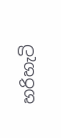හරිහැටි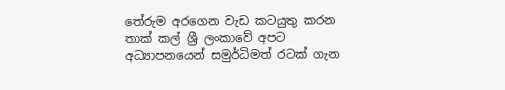තේරුම අරගෙන වැඩ කටයුතු කරන තාක් කල් ශ්‍රී ලංකාවේ අපට අධ්‍යාපනයෙන් සමුර්ධිමත් රටක් ගැන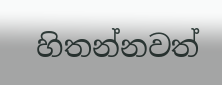හිතන්නවත්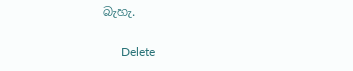බැහැ.

      Delete